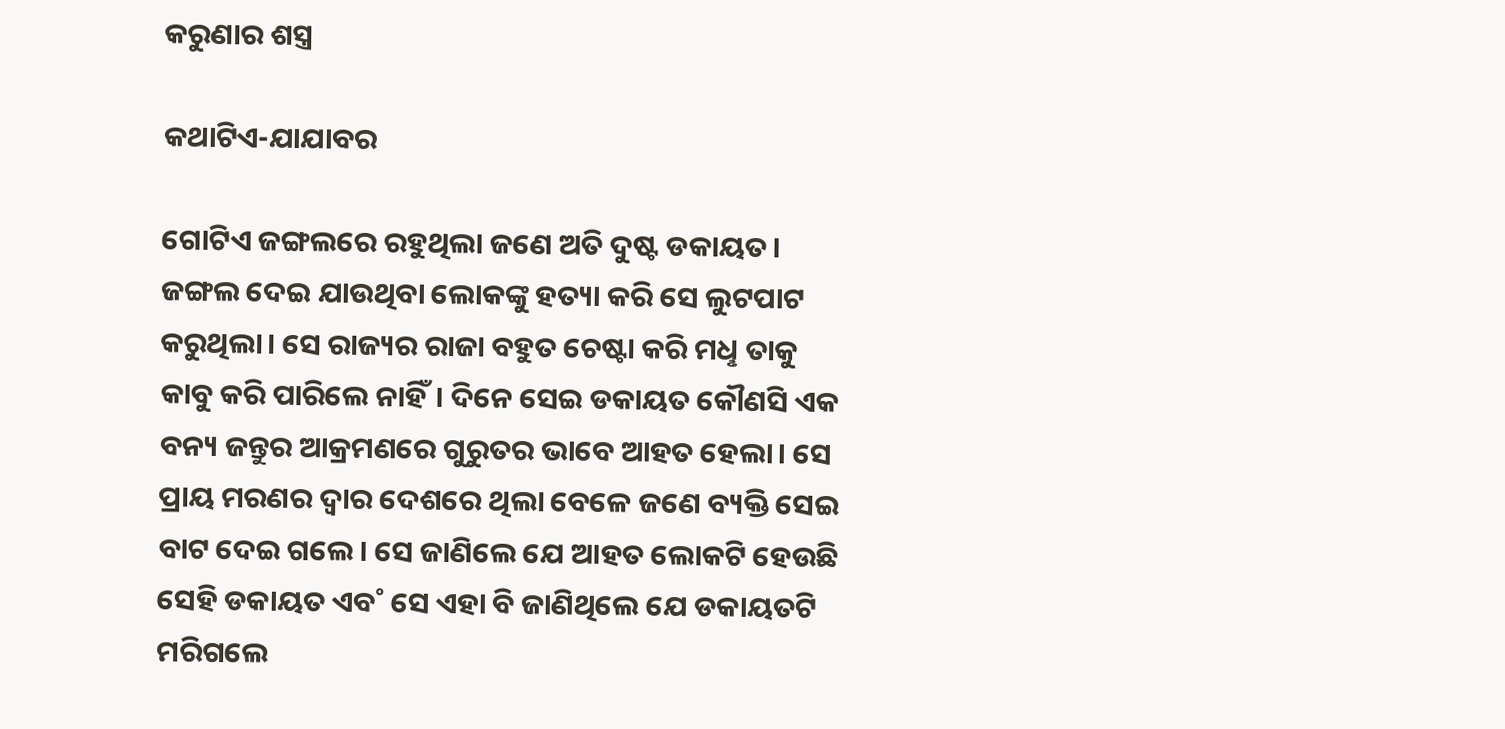କରୁଣାର ଶସ୍ତ୍ର

କଥାଟିଏ-ଯାଯାବର

ଗୋଟିଏ ଜଙ୍ଗଲରେ ରହୁଥିଲା ଜଣେ ଅତି ଦୁଷ୍ଟ ଡକାୟତ। ଜଙ୍ଗଲ ଦେଇ ଯାଉଥିବା ଲୋକଙ୍କୁ ହତ୍ୟା କରି ସେ ଲୁଟପାଟ କରୁଥିଲା। ସେ ରାଜ୍ୟର ରାଜା ବହୁତ ଚେଷ୍ଟା କରି ମଧୢ ତାକୁ କାବୁ କରି ପାରିଲେ ନାହିଁ। ଦିନେ ସେଇ ଡକାୟତ କୌଣସି ଏକ ବନ୍ୟ ଜନ୍ତୁର ଆକ୍ରମଣରେ ଗୁରୁତର ଭାବେ ଆହତ ହେଲା। ସେ ପ୍ରାୟ ମରଣର ଦ୍ବାର ଦେଶରେ ଥିଲା ବେଳେ ଜଣେ ବ୍ୟକ୍ତି ସେଇ ବାଟ ଦେଇ ଗଲେ। ସେ ଜାଣିଲେ ଯେ ଆହତ ଲୋକଟି ହେଉଛି ସେହି ଡକାୟତ ଏବ˚ ସେ ଏହା ବି ଜାଣିଥିଲେ ଯେ ଡକାୟତଟି ମରିଗଲେ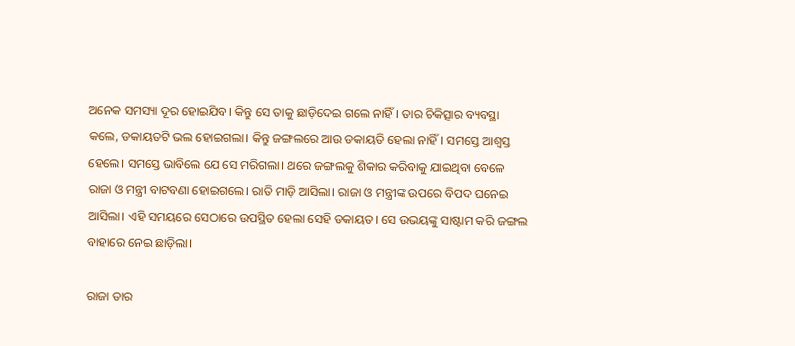ଅନେକ ସମସ୍ୟା ଦୂର ହୋଇଯିବ। କିନ୍ତୁ ସେ ତାକୁ ଛାଡ଼ିଦେଇ ଗଲେ ନାହିଁ। ତାର ଚିକିତ୍ସାର ବ୍ୟବସ୍ଥା କଲେ, ଡକାୟତଟି ଭଲ ହୋଇଗଲା। କିନ୍ତୁ ଜଙ୍ଗଲରେ ଆଉ ଡକାୟତି ହେଲା ନାହିଁ। ସମସ୍ତେ ଆଶ୍ବସ୍ତ ହେଲେ। ସମସ୍ତେ ଭାବିଲେ ଯେ ସେ ମରିଗଲା। ଥରେ ଜଙ୍ଗଲକୁ ଶିକାର କରିବାକୁ ଯାଇଥିବା ବେଳେ ରାଜା ଓ ମନ୍ତ୍ରୀ ବାଟବଣା ହୋଇଗଲେ। ରାତି ମାଡ଼ି ଆସିଲା। ରାଜା ଓ ମନ୍ତ୍ରୀଙ୍କ ଉପରେ ବିପଦ ଘନେଇ ଆସିଲା। ଏହି ସମୟରେ ସେଠାରେ ଉପସ୍ଥିତ ହେଲା ସେହି ଡକାୟତ। ସେ ଉଭୟଙ୍କୁ ସାଷ୍ଟାମ କରି ଜଙ୍ଗଲ ବାହାରେ ନେଇ ଛାଡ଼ିଲା।

ରାଜା ତାର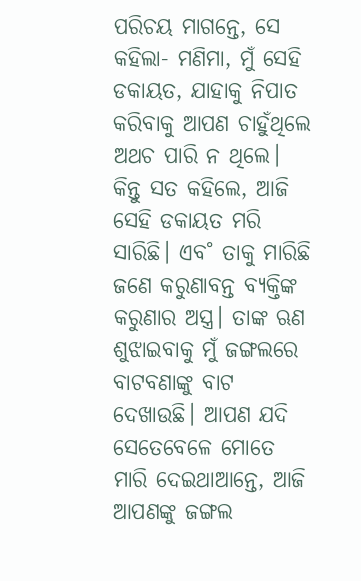ପରିଚୟ ମାଗନ୍ତେ, ସେ କହିଲା- ମଣିମା, ମୁଁ ସେହି ଡକାୟତ, ଯାହାକୁ ନିପାତ କରିବାକୁ ଆପଣ ଚାହୁଁଥିଲେ ଅଥଚ ପାରି ନ ଥିଲେ। କିନ୍ତୁ ସତ କହିଲେ, ଆଜି ସେହି ଡକାୟତ ମରି ସାରିଛି। ଏବ˚ ତାକୁ ମାରିଛି ଜଣେ କରୁଣାବନ୍ତ ବ୍ୟକ୍ତିଙ୍କ କରୁଣାର ଅସ୍ତ୍ର। ତାଙ୍କ ଋଣ ଶୁଝାଇବାକୁ ମୁଁ ଜଙ୍ଗଲରେ ବାଟବଣାଙ୍କୁ ବାଟ ଦେଖାଉଛି। ଆପଣ ଯଦି ସେତେବେଳେ ମୋତେ ମାରି ଦେଇଥାଆନ୍ତେ, ଆଜି ଆପଣଙ୍କୁ ଜଙ୍ଗଲ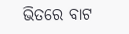ଭିତରେ ବାଟ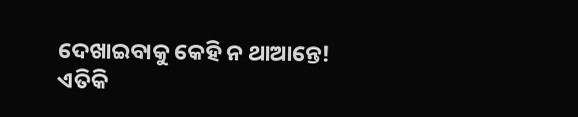ଦେଖାଇବାକୁ କେହି ନ ଥାଆନ୍ତେ!
ଏତିକି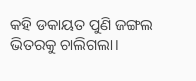କହି ଡକାୟତ ପୁଣି ଜଙ୍ଗଲ ଭିତରକୁ ଚାଲିଗଲା।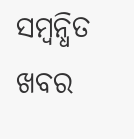ସମ୍ବନ୍ଧିତ ଖବର